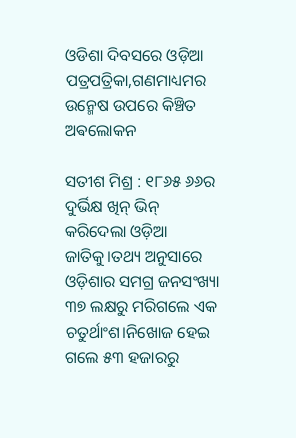ଓଡିଶା ଦିବସରେ ଓଡ଼ିଆ ପତ୍ରପତ୍ରିକା,ଗଣମାଧ୍ୟମର ଉନ୍ମେଷ ଉପରେ କିଞ୍ଚିତ ଅଵଲୋକନ

ସତୀଶ ମିଶ୍ର : ୧୮୬୫ ୬୬ର ଦୁର୍ଭିକ୍ଷ ଖିନ୍ ଭିନ୍ କରିଦେଲା ଓଡ଼ିଆ ଜାତିକୁ।ତଥ୍ୟ ଅନୁସାରେ ଓଡ଼ିଶାର ସମଗ୍ର ଜନସଂଖ୍ୟା ୩୭ ଲକ୍ଷରୁ ମରିଗଲେ ଏକ ଚତୁର୍ଥାଂଶ।ନିଖୋଜ ହେଇ ଗଲେ ୫୩ ହଜାରରୁ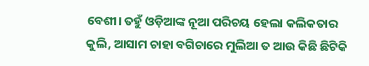ବେଶୀ। ତହୁଁ ଓଡ଼ିଆଙ୍କ ନୂଆ ପରିଚୟ ହେଲା କଲିକତାର କୁଲି, ଆସାମ ଚାହା ବଗିଚାରେ ମୁଲିଆ ତ ଆଉ କିଛି ଛିଟିକି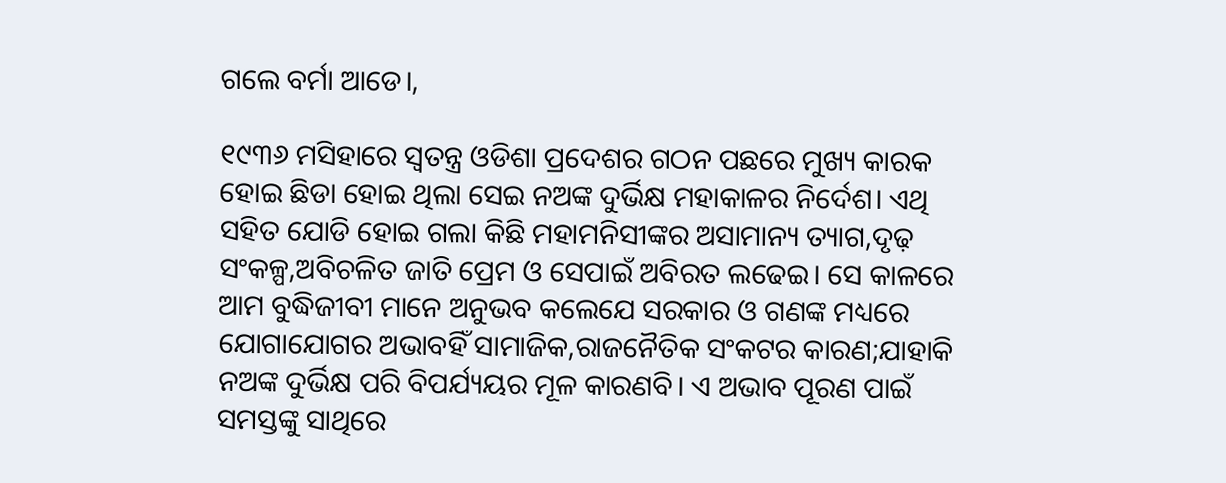ଗଲେ ବର୍ମା ଆଡେ।,

୧୯୩୬ ମସିହାରେ ସ୍ୱତନ୍ତ୍ର ଓଡିଶା ପ୍ରଦେଶର ଗଠନ ପଛରେ ମୁଖ୍ୟ କାରକ ହୋଇ ଛିଡା ହୋଇ ଥିଲା ସେଇ ନଅଙ୍କ ଦୁର୍ଭିକ୍ଷ ମହାକାଳର ନିର୍ଦେଶ। ଏଥି ସହିତ ଯୋଡି ହୋଇ ଗଲା କିଛି ମହାମନିସୀଙ୍କର ଅସାମାନ୍ୟ ତ୍ୟାଗ,ଦୃଢ଼ ସଂକଳ୍ପ,ଅବିଚଳିତ ଜାତି ପ୍ରେମ ଓ ସେପାଇଁ ଅବିରତ ଲଢେଇ। ସେ କାଳରେ ଆମ ବୁଦ୍ଧିଜୀବୀ ମାନେ ଅନୁଭବ କଲେଯେ ସରକାର ଓ ଗଣଙ୍କ ମଧ୍ୟରେ ଯୋଗାଯୋଗର ଅଭାବହିଁ ସାମାଜିକ,ରାଜନୈତିକ ସଂକଟର କାରଣ;ଯାହାକି ନଅଙ୍କ ଦୁର୍ଭିକ୍ଷ ପରି ବିପର୍ଯ୍ୟୟର ମୂଳ କାରଣବି। ଏ ଅଭାବ ପୂରଣ ପାଇଁ ସମସ୍ତଙ୍କୁ ସାଥିରେ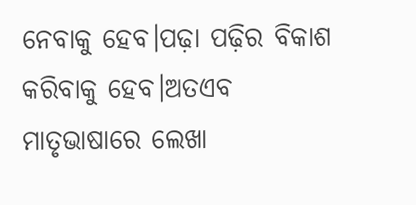ନେବାକୁ ହେବ।ପଢ଼ା ପଢ଼ିର ବିକାଶ କରିବାକୁ ହେବ।ଅତଏବ ମାତୃଭାଷାରେ ଲେଖା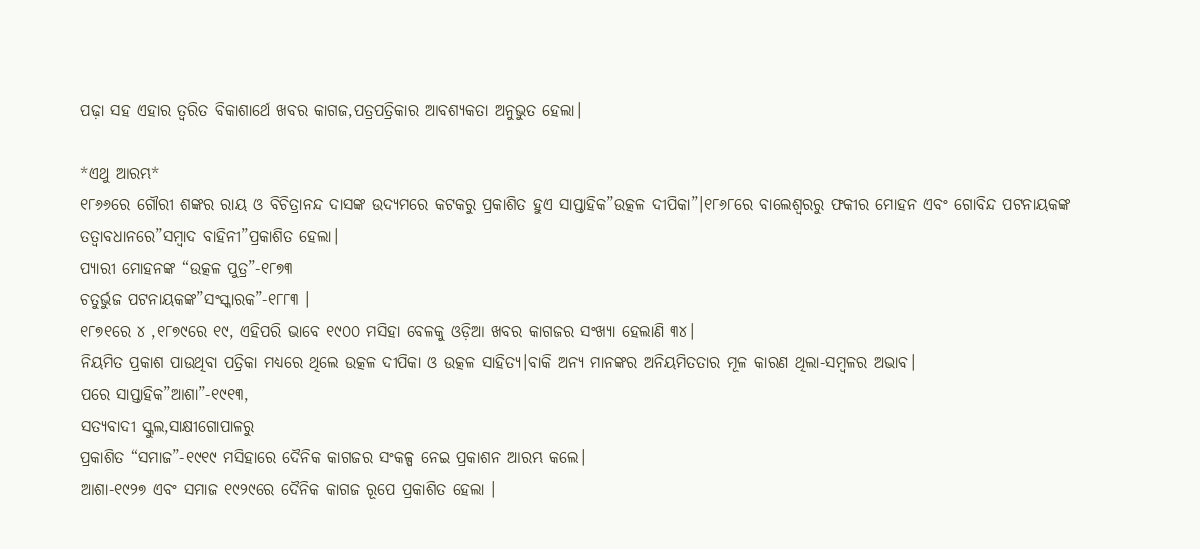ପଢ଼ା ସହ ଏହାର ତ୍ୱରିତ ବିକାଶାର୍ଥେ ଖବର କାଗଜ,ପତ୍ରପତ୍ରିକାର ଆବଶ୍ୟକତା ଅନୁଭୁତ ହେଲା।

*ଏଥୁ ଆରମ୍ଭ*
୧୮୬୬ରେ ଗୌରୀ ଶଙ୍କର ରାୟ ଓ ବିଚିତ୍ରାନନ୍ଦ ଦାସଙ୍କ ଉଦ୍ୟମରେ କଟକରୁ ପ୍ରକାଶିତ ହୁଏ ସାପ୍ତାହିକ”ଉତ୍କଳ ଦୀପିକା”।୧୮୬୮ରେ ବାଲେଶ୍ୱରରୁ ଫକୀର ମୋହନ ଏବଂ ଗୋବିନ୍ଦ ପଟନାୟକଙ୍କ ତତ୍ୱାବଧାନରେ”ସମ୍ବାଦ ବାହିନୀ”ପ୍ରକାଶିତ ହେଲା।
ପ୍ୟାରୀ ମୋହନଙ୍କ “ଉତ୍କଳ ପୁତ୍ର”-୧୮୭୩
ଚତୁର୍ଭୁଜ ପଟନାୟକଙ୍କ”ସଂସ୍କାରକ”-୧୮୮୩ ।
୧୮୭୧ରେ ୪ ,୧୮୭୯ରେ ୧୯, ଏହିପରି ଭାବେ ୧୯୦୦ ମସିହା ବେଳକୁ ଓଡ଼ିଆ ଖବର କାଗଜର ସଂଖ୍ୟା ହେଲାଣି ୩୪।
ନିୟମିତ ପ୍ରକାଶ ପାଉଥିବା ପତ୍ରିକା ମଧ୍ୟରେ ଥିଲେ ଉତ୍କଳ ଦୀପିକା ଓ ଉତ୍କଳ ସାହିତ୍ୟ।ବାକି ଅନ୍ୟ ମାନଙ୍କର ଅନିୟମିତତାର ମୂଳ କାରଣ ଥିଲା-ସମ୍ବଳର ଅଭାବ।
ପରେ ସାପ୍ତାହିକ”ଆଶା”-୧୯୧୩,
ସତ୍ୟବାଦୀ ସ୍କୁଲ,ସାକ୍ଷୀଗୋପାଳରୁ
ପ୍ରକାଶିତ “ସମାଜ”-୧୯୧୯ ମସିହାରେ ଦୈନିକ କାଗଜର ସଂକଳ୍ପ ନେଇ ପ୍ରକାଶନ ଆରମ୍ଭ କଲେ।
ଆଶା-୧୯୨୭ ଏବଂ ସମାଜ ୧୯୨୯ରେ ଦୈନିକ କାଗଜ ରୂପେ ପ୍ରକାଶିତ ହେଲା ।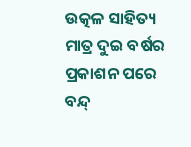ଉତ୍କଳ ସାହିତ୍ୟ ମାତ୍ର ଦୁଇ ବର୍ଷର ପ୍ରକାଶନ ପରେ ବନ୍ଦ୍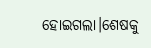ହୋଇଗଲା।ଶେଷକୁ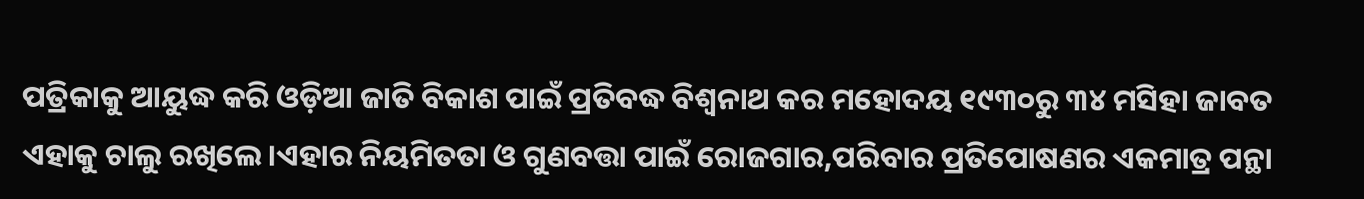ପତ୍ରିକାକୁ ଆୟୁଦ୍ଧ କରି ଓଡ଼ିଆ ଜାତି ବିକାଶ ପାଇଁ ପ୍ରତିବଦ୍ଧ ବିଶ୍ୱନାଥ କର ମହୋଦୟ ୧୯୩୦ରୁ ୩୪ ମସିହା ଜାବତ ଏହାକୁ ଚାଲୁ ରଖିଲେ।ଏହାର ନିୟମିତତା ଓ ଗୁଣବତ୍ତା ପାଇଁ ରୋଜଗାର,ପରିବାର ପ୍ରତିପୋଷଣର ଏକମାତ୍ର ପନ୍ଥା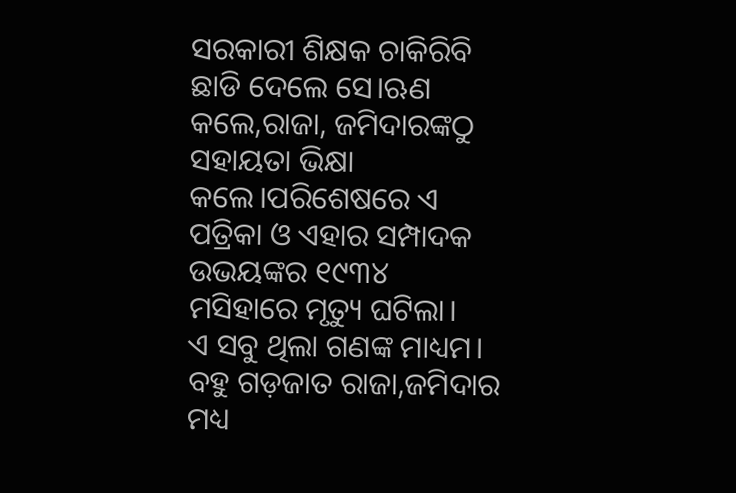ସରକାରୀ ଶିକ୍ଷକ ଚାକିରିବି ଛାଡି ଦେଲେ ସେ।ଋଣ କଲେ,ରାଜା, ଜମିଦାରଙ୍କଠୁ ସହାୟତା ଭିକ୍ଷା କଲେ।ପରିଶେଷରେ ଏ ପତ୍ରିକା ଓ ଏହାର ସମ୍ପାଦକ ଉଭୟଙ୍କର ୧୯୩୪ ମସିହାରେ ମୃତ୍ୟୁ ଘଟିଲା।
ଏ ସବୁ ଥିଲା ଗଣଙ୍କ ମାଧ୍ୟମ।
ବହୁ ଗଡ଼ଜାତ ରାଜା,ଜମିଦାର ମଧ୍ୟ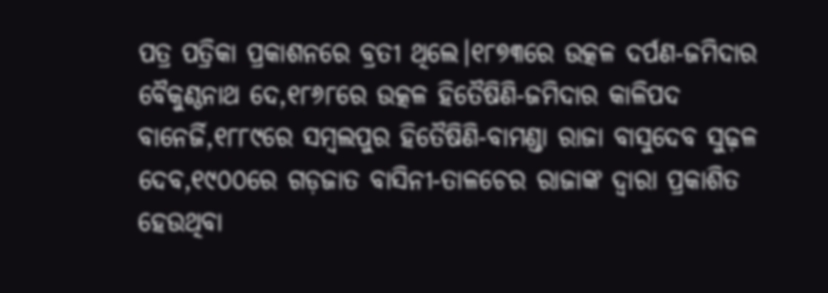ପତ୍ର ପତ୍ରିକା ପ୍ରକାଶନରେ ବ୍ରତୀ ଥିଲେ।୧୮୭୩ରେ ଉତ୍କଳ ଦର୍ପଣ-ଜମିଦାର ବୈକୁଣ୍ଠନାଥ ଦେ,୧୮୬୮ରେ ଉତ୍କଳ ହିତୈଷିଣି-ଜମିଦାର କାଳିପଦ ବାନେର୍ଜି,୧୮୮୯ରେ ସମ୍ବଲପୁର ହିତୈଷିଣି-ବାମଣ୍ଡା ରାଜା ବାସୁଦେବ ସୁଢ଼ଳ ଦେବ,୧୯୦୦ରେ ଗଡ଼ଜାତ ବାସିନୀ-ତାଳଚେର ରାଜାଙ୍କ ଦ୍ଵାରା ପ୍ରକାଶିତ ହେଉଥିବା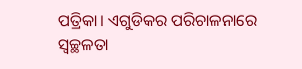ପତ୍ରିକା। ଏଗୁଡିକର ପରିଚାଳନାରେ ସ୍ୱଚ୍ଛଳତା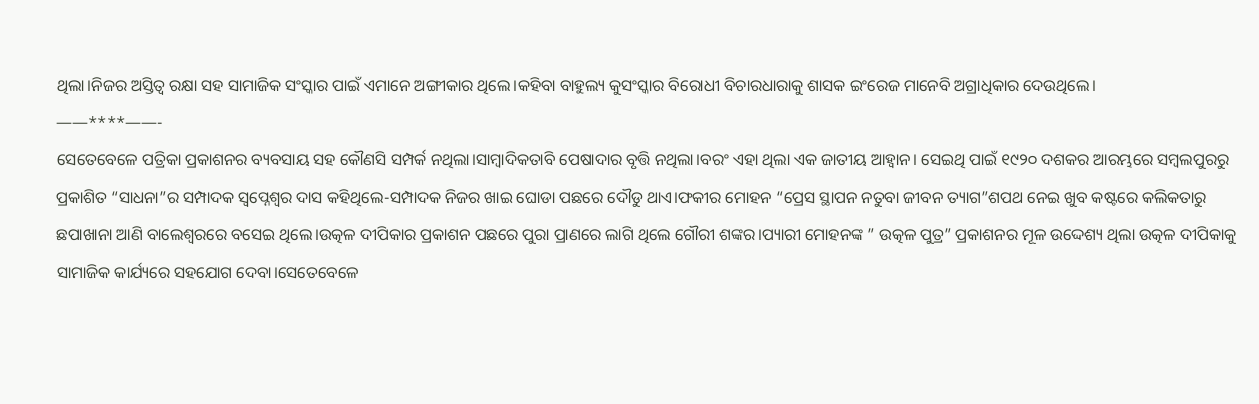ଥିଲା।ନିଜର ଅସ୍ତିତ୍ୱ ରକ୍ଷା ସହ ସାମାଜିକ ସଂସ୍କାର ପାଇଁ ଏମାନେ ଅଙ୍ଗୀକାର ଥିଲେ।କହିବା ବାହୁଲ୍ୟ କୁସଂସ୍କାର ବିରୋଧୀ ବିଚାରଧାରାକୁ ଶାସକ ଇଂରେଜ ମାନେବି ଅଗ୍ରାଧିକାର ଦେଉଥିଲେ।
——****——-
ସେତେବେଳେ ପତ୍ରିକା ପ୍ରକାଶନର ବ୍ୟବସାୟ ସହ କୌଣସି ସମ୍ପର୍କ ନଥିଲା।ସାମ୍ବାଦିକତାବି ପେଷାଦାର ବୃତ୍ତି ନଥିଲା।ବରଂ ଏହା ଥିଲା ଏକ ଜାତୀୟ ଆହ୍ୱାନ। ସେଇଥି ପାଇଁ ୧୯୨୦ ଦଶକର ଆରମ୍ଭରେ ସମ୍ବଲପୁରରୁ ପ୍ରକାଶିତ “ସାଧନା”ର ସମ୍ପାଦକ ସ୍ବପ୍ନେଶ୍ୱର ଦାସ କହିଥିଲେ-ସମ୍ପାଦକ ନିଜର ଖାଇ ଘୋଡା ପଛରେ ଦୌଡୁ ଥାଏ।ଫକୀର ମୋହନ “ପ୍ରେସ ସ୍ଥାପନ ନତୁବା ଜୀବନ ତ୍ୟାଗ”ଶପଥ ନେଇ ଖୁବ କଷ୍ଟରେ କଲିକତାରୁ ଛପାଖାନା ଆଣି ବାଲେଶ୍ୱରରେ ବସେଇ ଥିଲେ।ଉତ୍କଳ ଦୀପିକାର ପ୍ରକାଶନ ପଛରେ ପୁରା ପ୍ରାଣରେ ଲାଗି ଥିଲେ ଗୌରୀ ଶଙ୍କର।ପ୍ୟାରୀ ମୋହନଙ୍କ ” ଉତ୍କଳ ପୁତ୍ର” ପ୍ରକାଶନର ମୂଳ ଉଦ୍ଦେଶ୍ୟ ଥିଲା ଉତ୍କଳ ଦୀପିକାକୁ ସାମାଜିକ କାର୍ଯ୍ୟରେ ସହଯୋଗ ଦେବା।ସେତେବେଳେ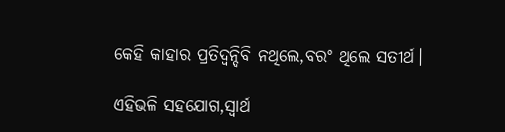କେହି କାହାର ପ୍ରତିଦ୍ବନ୍ଦିବି ନଥିଲେ,ବରଂ ଥିଲେ ସତୀର୍ଥ।

ଏହିଭଳି ସହଯୋଗ,ସ୍ୱାର୍ଥ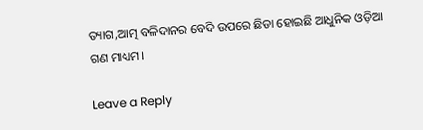ତ୍ୟାଗ,ଆତ୍ମ ବଳିଦାନର ବେଦି ଉପରେ ଛିଡା ହୋଇଛି ଆଧୁନିକ ଓଡ଼ିଆ ଗଣ ମାଧ୍ୟମ।

Leave a Reply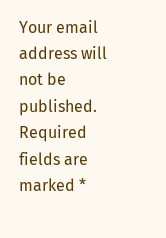Your email address will not be published. Required fields are marked *